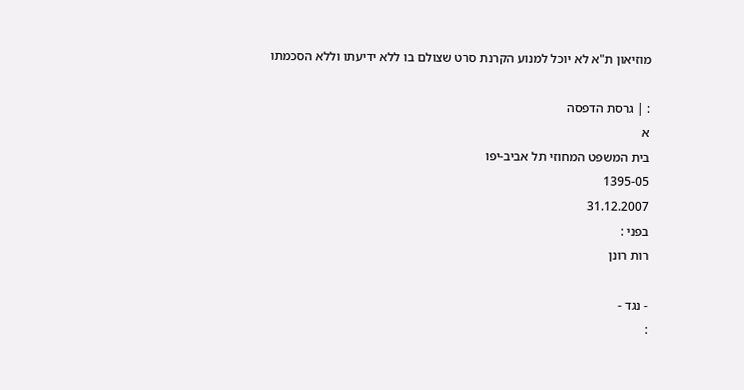מוזיאון ת"א לא יוכל למנוע הקרנת סרט שצולם בו ללא ידיעתו וללא הסכמתו

: | גרסת הדפסה
א
בית המשפט המחוזי תל אביב-יפו
1395-05
31.12.2007
בפני :
רות רונן

- נגד -
: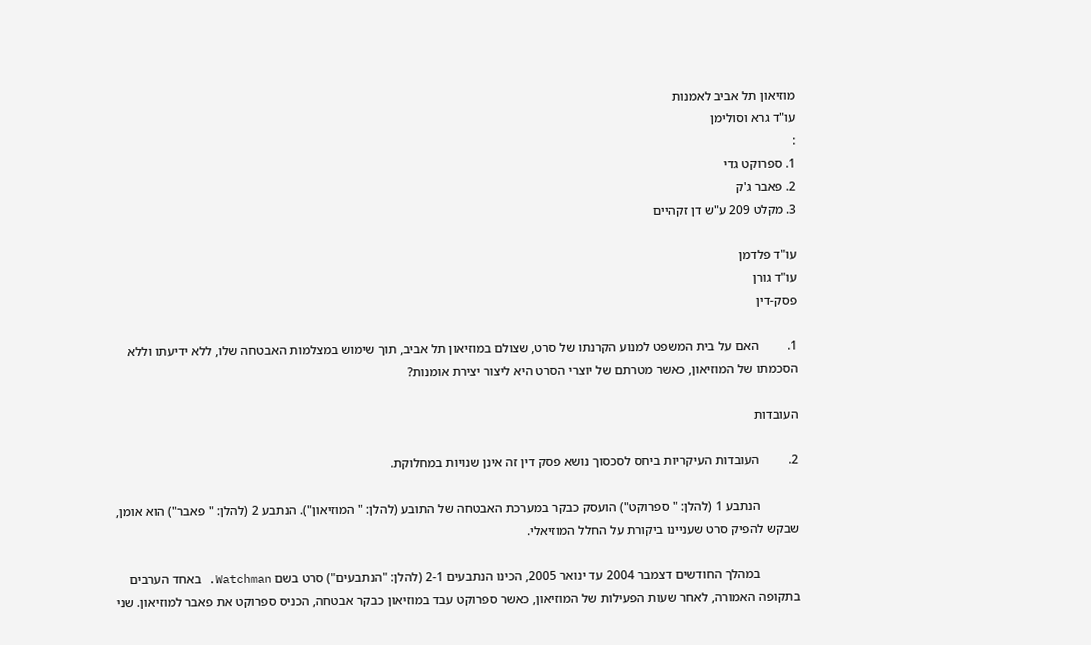מוזיאון תל אביב לאמנות
עו"ד גרא וסולימן
:
1. ספרוקט גדי
2. פאבר ג'ק
3. מקלט 209 ע"ש דן זקהיים

עו"ד פלדמן
עו"ד גורן
פסק-דין

1.         האם על בית המשפט למנוע הקרנתו של סרט, שצולם במוזיאון תל אביב, תוך שימוש במצלמות האבטחה שלו, ללא ידיעתו וללא הסכמתו של המוזיאון, כאשר מטרתם של יוצרי הסרט היא ליצור יצירת אומנות?

העובדות

2.         העובדות העיקריות ביחס לסכסוך נושא פסק דין זה אינן שנויות במחלוקת.

            הנתבע 1 (להלן: " ספרוקט") הועסק כבקר במערכת האבטחה של התובע (להלן: " המוזיאון"). הנתבע 2 (להלן: " פאבר") הוא אומן, שבקש להפיק סרט שעניינו ביקורת על החלל המוזיאלי.

            במהלך החודשים דצמבר 2004 עד ינואר 2005, הכינו הנתבעים 2-1 (להלן: "הנתבעים") סרט בשם Watchman. באחד הערבים בתקופה האמורה, לאחר שעות הפעילות של המוזיאון, כאשר ספרוקט עבד במוזיאון כבקר אבטחה, הכניס ספרוקט את פאבר למוזיאון. שני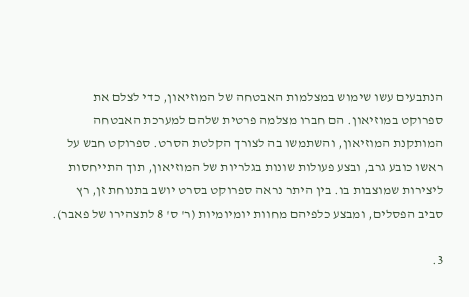הנתבעים עשו שימוש במצלמות האבטחה של המוזיאון, כדי לצלם את ספרוקט במוזיאון. הם חברו מצלמה פרטית שלהם למערכת האבטחה המותקנת המוזיאון, והשתמשו בה לצורך הקלטת הסרט. ספרוקט חבש על ראשו כובע גרב, ובצע פעולות שונות בגלריות של המוזיאון, תוך התייחסות ליצירות שמוצבות בו. בין היתר נראה ספרוקט בסרט יושב בתנוחת זן, רץ סביב הפסלים, ומבצע כלפיהם מחוות יומיומיות (ר' ס' 8 לתצהירו של פאבר).

3.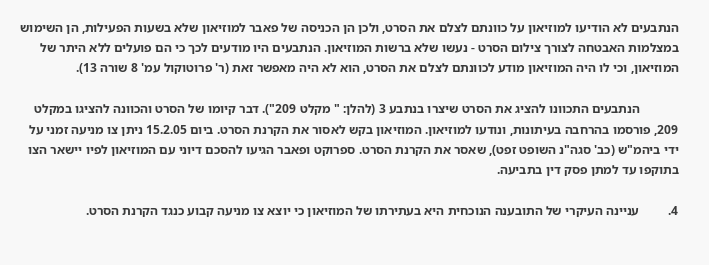הנתבעים לא הודיעו למוזיאון על כוונתם לצלם את הסרט, ולכן הן הכניסה של פאבר למוזיאון שלא בשעות הפעילות, הן השימוש במצלמות האבטחה לצורך צילום הסרט - נעשו שלא ברשות המוזיאון. הנתבעים היו מודעים לכך כי הם פועלים ללא היתר של המוזיאון, וכי לו היה המוזיאון מודע לכוונתם לצלם את הסרט, הוא לא היה מאפשר זאת (ר' פרוטוקול עמ' 8 שורה 13).

            הנתבעים התכוונו להציג את הסרט שיצרו בנתבע 3 (להלן: " מקלט 209"). דבר קיומו של הסרט והכוונה להציגו במקלט 209, פורסמו בהרחבה בעיתונות, ונודעו למוזיאון. המוזיאון בקש לאסור את הקרנת הסרט. ביום 15.2.05 ניתן צו מניעה זמני על ידי ביהמ"ש (כב' סגה"נ השופט זפט), שאסר את הקרנת הסרט. ספרוקט ופאבר הגיעו להסכם דיוני עם המוזיאון לפיו יישאר הצו בתוקפו עד למתן פסק דין בתביעה.

4.         עניינה העיקרי של התובענה הנוכחית היא בעתירתו של המוזיאון כי יוצא צו מניעה קבוע כנגד הקרנת הסרט.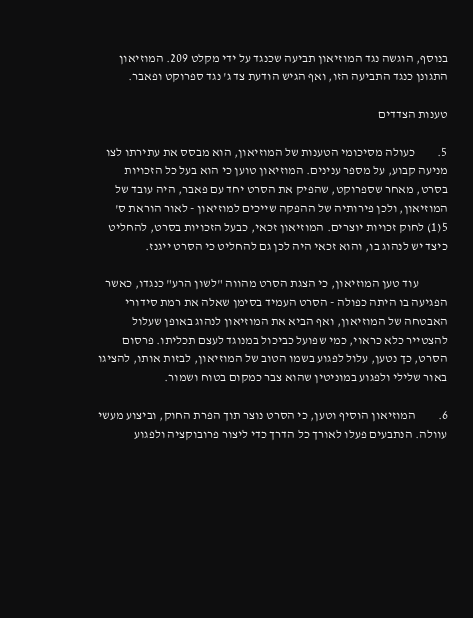בנוסף, הוגשה נגד המוזיאון תביעה שכנגד על ידי מקלט 209. המוזיאון התגונן כנגד התביעה הזו, ואף הגיש הודעת צד ג' נגד ספרוקט ופאבר.

טענות הצדדים

5.         כעולה מסיכומי הטענות של המוזיאון, הוא מבסס את עתירתו לצו מניעה קבוע, על מספר ענינים. המוזיאון טוען כי הוא בעל כל הזכויות בסרט, מאחר שספרוקט, שהפיק את הסרט יחד עם פאבר, היה עובד של המוזיאון, ולכן פירותיה של ההפקה שייכים למוזיאון - לאור הוראת ס' 5(1) לחוק זכויות יוצרים. המוזיאון זכאי, כבעל הזכויות בסרט, להחליט כיצד יש לנהוג בו, והוא זכאי היה לכן גם להחליט כי הסרט ייגנז.

            עוד טען המוזיאון, כי הצגת הסרט מהווה "לשון הרע" כנגדו, כאשר הפגיעה בו היתה כפולה - הסרט העמיד בסימן שאלה את רמת סידורי האבטחה של המוזיאון, ואף הביא את המוזיאון לנהוג באופן שעלול להצטייר כלא כראוי, כמי שפועל כביכול במנוגד לעצם תכליתו. פרסום הסרט, כך נטען, עלול לפגוע בשמו הטוב של המוזיאון, לבזות אותו, להציגו באור שלילי ולפגוע במוניטין שהוא צבר כמקום בטוח ושמור.

6.         המוזיאון הוסיף וטען, כי הסרט נוצר תוך הפרת החוק, וביצוע מעשי עוולה. הנתבעים פעלו לאורך כל הדרך כדי ליצור פרובוקציה ולפגוע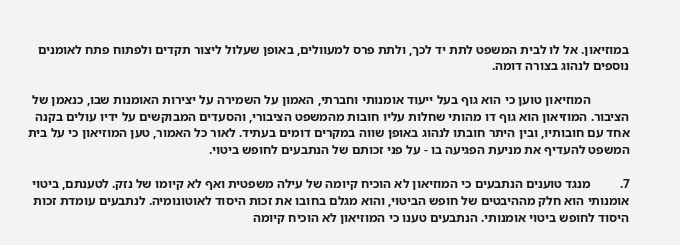במוזיאון. אל לו לבית המשפט לתת יד לכך, ולתת פרס למעוולים, באופן שעלול ליצור תקדים ולפתוח פתח לאומנים נוספים לנהוג בצורה דומה.

            המוזיאון טוען כי הוא גוף בעל ייעוד אומנותי וחברתי, האמון על השמירה על יצירות האומנות שבו, כנאמן של הציבור. המוזיאון הוא גוף דו מהותי שחלות עליו חובות מהמשפט הציבורי, והסעדים המבוקשים על ידיו עולים בקנה אחד עם חובותיו, ובין היתר חובתו לנהוג באופן שווה במקרים דומים בעתיד. לאור כל האמור, טען המוזיאון כי על בית המשפט להעדיף את מניעת הפגיעה בו - על פני זכותם של הנתבעים לחופש ביטוי.

7.         מנגד טוענים הנתבעים כי המוזיאון לא הוכיח קיומה של עילה משפטית ואף לא קיומו של נזק. לטענתם, ביטוי אומנותי הוא חלק מההיבטים של חופש הביטוי, והוא מגלם בחובו את זכות היסוד לאוטונומיה. לנתבעים עומדת זכות היסוד לחופש ביטוי אומנותי. הנתבעים טענו כי המוזיאון לא הוכיח קיומה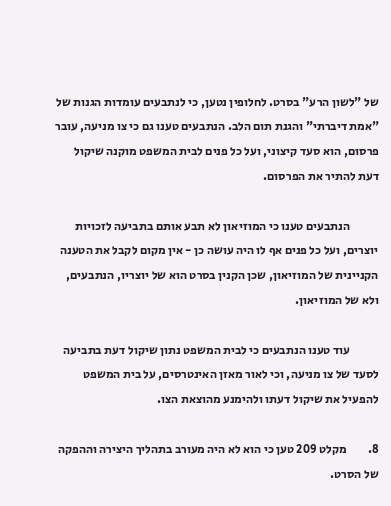של "לשון הרע" בסרט. לחלופין נטען, כי לנתבעים עומדות הגנות של "אמת דיברתי" והגנת תום הלב. הנתבעים טענו גם כי צו מניעה, עובר פרסום, הוא סעד קיצוני, ועל כל פנים לבית המשפט מוקנה שיקול דעת להתיר את הפרסום.

            הנתבעים טענו כי המוזיאון לא תבע אותם בתביעה לזכויות יוצרים, ועל כל פנים אף לו היה עושה כן - אין מקום לקבל את הטענה הקניינית של המוזיאון, שכן הקנין בסרט הוא של יוצריו, הנתבעים, ולא של המוזיאון.

            עוד טענו הנתבעים כי לבית המשפט נתון שיקול דעת בתביעה לסעד של צו מניעה, וכי לאור מאזן האינטרסים, על בית המשפט להפעיל את שיקול דעתו ולהימנע מהוצאת הצו.

8.         מקלט 209 טען כי הוא לא היה מעורב בתהליך היצירה וההפקה של הסרט.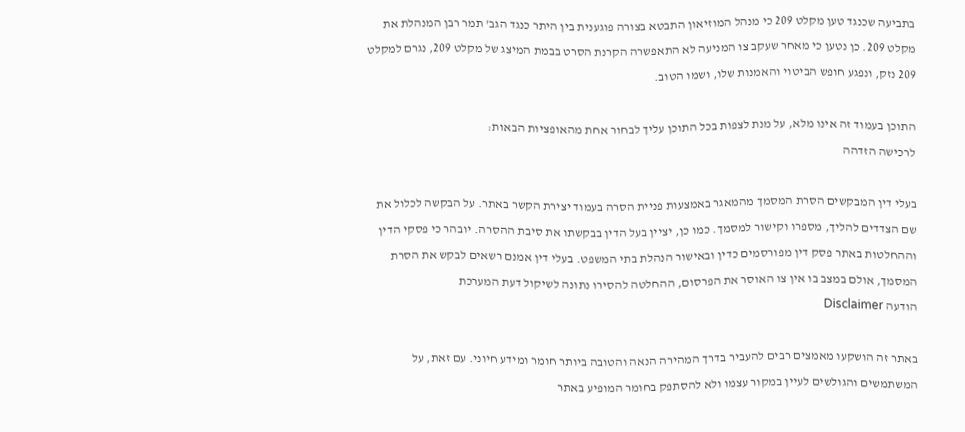בתביעה שכנגד טען מקלט 209 כי מנהל המוזיאון התבטא בצורה פוגענית בין היתר כנגד הגב' תמר רבן המנהלת את מקלט 209. כן נטען כי מאחר שעקב צו המניעה לא התאפשרה הקרנת הסרט בבמת המיצג של מקלט 209, נגרם למקלט 209 נזק, ונפגע חופש הביטוי והאמנות שלו, ושמו הטוב.

התוכן בעמוד זה אינו מלא, על מנת לצפות בכל התוכן עליך לבחור אחת מהאופציות הבאות:
לרכישה הזדהה

בעלי דין המבקשים הסרת המסמך מהמאגר באמצעות פניית הסרה בעמוד יצירת הקשר באתר. על הבקשה לכלול את שם הצדדים להליך, מספרו וקישור למסמך. כמו כן, יציין בעל הדין בבקשתו את סיבת ההסרה. יובהר כי פסקי הדין וההחלטות באתר פסק דין מפורסמים כדין ובאישור הנהלת בתי המשפט. בעלי דין אמנם רשאים לבקש את הסרת המסמך, אולם במצב בו אין צו האוסר את הפרסום, ההחלטה להסירו נתונה לשיקול דעת המערכת
הודעה Disclaimer

באתר זה הושקעו מאמצים רבים להעביר בדרך המהירה הנאה והטובה ביותר חומר ומידע חיוני. עם זאת, על המשתמשים והגולשים לעיין במקור עצמו ולא להסתפק בחומר המופיע באתר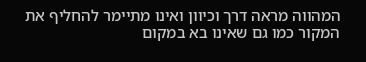המהווה מראה דרך וכיוון ואינו מתיימר להחליף את המקור כמו גם שאינו בא במקום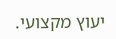יעוץ מקצועי.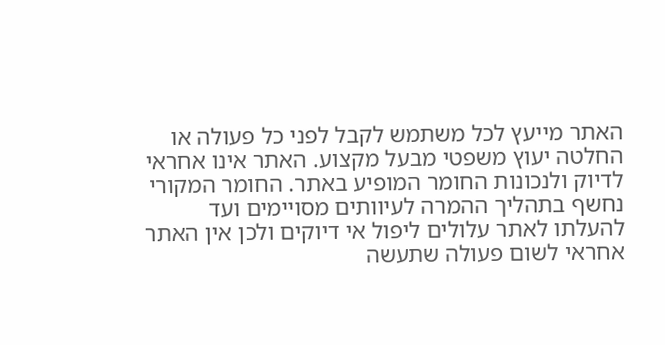האתר מייעץ לכל משתמש לקבל לפני כל פעולה או החלטה יעוץ משפטי מבעל מקצוע. האתר אינו אחראי לדיוק ולנכונות החומר המופיע באתר. החומר המקורי נחשף בתהליך ההמרה לעיוותים מסויימים ועד להעלתו לאתר עלולים ליפול אי דיוקים ולכן אין האתר אחראי לשום פעולה שתעשה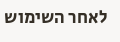לאחר השימוש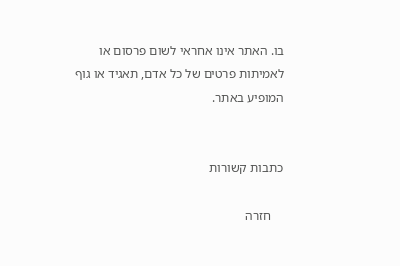בו. האתר אינו אחראי לשום פרסום או לאמיתות פרטים של כל אדם, תאגיד או גוף המופיע באתר.


כתבות קשורות

    חזרה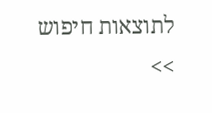לתוצאות חיפוש >>